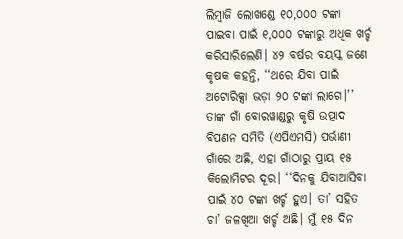ଲିମ୍ବାଜି ଲୋଖଣ୍ଡେ ୧୦,୦୦୦ ଟଙ୍କା ପାଇବା ପାଇଁ ୧,୦୦୦ ଟଙ୍କାରୁ ଅଧିକ ଖର୍ଚ୍ଚ କରିସାରିଲେଣି। ୪୨ ବର୍ଷର ବୟସ୍କ ଜଣେ କୃଷକ କହନ୍ତି, ‘‘ଥରେ ଯିବା ପାଇଁ ଅଟୋରିକ୍ସା ଭଡ଼ା ୨୦ ଟଙ୍କା ଲାଗେ।’’ ତାଙ୍କ ଗାଁ ବୋରୱାଣ୍ଡରୁ କୃଷି ଉତ୍ପାଦ ବିପଣନ ସମିତି (ଏପିଏମସି) ପର୍ଭାଣୀ ଗାଁରେ ଅଛି, ଏହା ଗାଁଠାରୁ ପ୍ରାୟ ୧୫ କିଲୋମିଟର ଦୂର। ‘‘ଦିନକୁ ଯିବାଆସିବା ପାଇଁ ୪୦ ଟଙ୍କା ଖର୍ଚ୍ଚ ହୁଏ। ତା’ ସହିତ ଚା’ ଜଳଖିଆ ଖର୍ଚ୍ଚ ଅଛି। ମୁଁ ୧୫ ଦିନ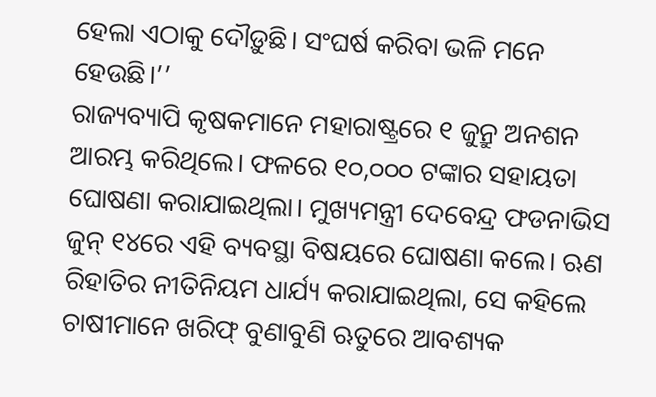ହେଲା ଏଠାକୁ ଦୌଡ଼ୁଛି। ସଂଘର୍ଷ କରିବା ଭଳି ମନେ ହେଉଛି।’’
ରାଜ୍ୟବ୍ୟାପି କୃଷକମାନେ ମହାରାଷ୍ଟ୍ରରେ ୧ ଜୁନ୍ରୁ ଅନଶନ ଆରମ୍ଭ କରିଥିଲେ। ଫଳରେ ୧୦,୦୦୦ ଟଙ୍କାର ସହାୟତା ଘୋଷଣା କରାଯାଇଥିଲା। ମୁଖ୍ୟମନ୍ତ୍ରୀ ଦେବେନ୍ଦ୍ର ଫଡନାଭିସ ଜୁନ୍ ୧୪ରେ ଏହି ବ୍ୟବସ୍ଥା ବିଷୟରେ ଘୋଷଣା କଲେ। ଋଣ ରିହାତିର ନୀତିନିୟମ ଧାର୍ଯ୍ୟ କରାଯାଇଥିଲା, ସେ କହିଲେ ଚାଷୀମାନେ ଖରିଫ୍ ବୁଣାବୁଣି ଋତୁରେ ଆବଶ୍ୟକ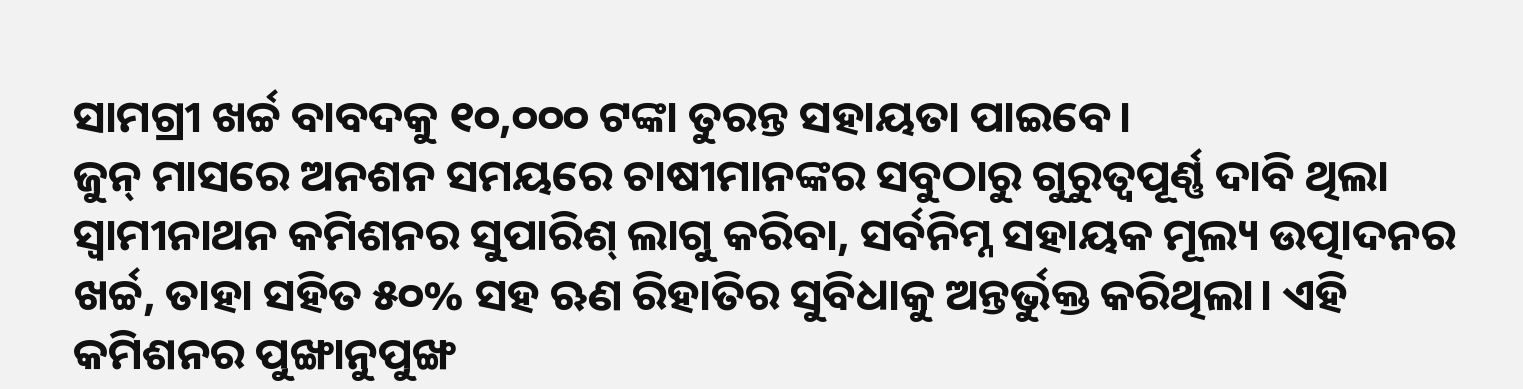ସାମଗ୍ରୀ ଖର୍ଚ୍ଚ ବାବଦକୁ ୧୦,୦୦୦ ଟଙ୍କା ତୁରନ୍ତ ସହାୟତା ପାଇବେ।
ଜୁନ୍ ମାସରେ ଅନଶନ ସମୟରେ ଚାଷୀମାନଙ୍କର ସବୁଠାରୁ ଗୁରୁତ୍ୱପୂର୍ଣ୍ଣ ଦାବି ଥିଲା ସ୍ୱାମୀନାଥନ କମିଶନର ସୁପାରିଶ୍ ଲାଗୁ କରିବା, ସର୍ବନିମ୍ନ ସହାୟକ ମୂଲ୍ୟ ଉତ୍ପାଦନର ଖର୍ଚ୍ଚ, ତାହା ସହିତ ୫୦% ସହ ଋଣ ରିହାତିର ସୁବିଧାକୁ ଅନ୍ତର୍ଭୁକ୍ତ କରିଥିଲା। ଏହି କମିଶନର ପୁଙ୍ଖାନୁପୁଙ୍ଖ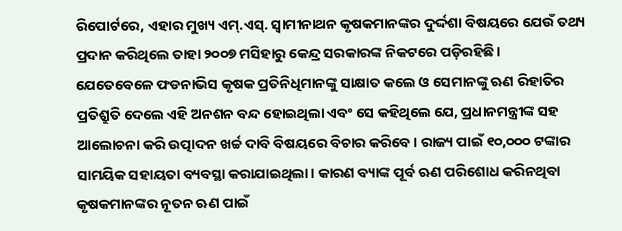ରିପୋର୍ଟରେ, ଏହାର ମୁଖ୍ୟ ଏମ୍.ଏସ୍. ସ୍ୱାମୀନାଥନ କୃଷକମାନଙ୍କର ଦୁର୍ଦ୍ଦଶା ବିଷୟରେ ଯେଉଁ ତଥ୍ୟ ପ୍ରଦାନ କରିଥିଲେ ତାହା ୨୦୦୭ ମସିହାରୁ କେନ୍ଦ୍ର ସରକାରଙ୍କ ନିକଟରେ ପଡ଼ିରହିଛି।
ଯେତେବେଳେ ଫଡନାଭିସ କୃଷକ ପ୍ରତିନିଧିମାନଙ୍କୁ ସାକ୍ଷାତ କଲେ ଓ ସେମାନଙ୍କୁ ଋଣ ରିହାତିର ପ୍ରତିଶ୍ରୁତି ଦେଲେ ଏହି ଅନଶନ ବନ୍ଦ ହୋଇଥିଲା ଏବଂ ସେ କହିଥିଲେ ଯେ, ପ୍ରଧାନମନ୍ତ୍ରୀଙ୍କ ସହ ଆଲୋଚନା କରି ଉତ୍ପାଦନ ଖର୍ଚ୍ଚ ଦାବି ବିଷୟରେ ବିଚାର କରିବେ। ରାଜ୍ୟ ପାଇଁ ୧୦,୦୦୦ ଟଙ୍କାର ସାମୟିକ ସହାୟତା ବ୍ୟବସ୍ଥା କରାଯାଇଥିଲା। କାରଣ ବ୍ୟାଙ୍କ ପୂର୍ବ ଋଣ ପରିଶୋଧ କରିନଥିବା କୃଷକମାନଙ୍କର ନୂତନ ଋଣ ପାଇଁ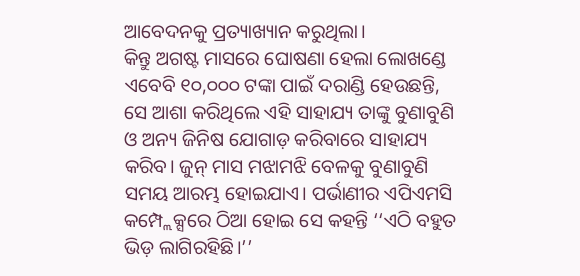ଆବେଦନକୁ ପ୍ରତ୍ୟାଖ୍ୟାନ କରୁଥିଲା।
କିନ୍ତୁ ଅଗଷ୍ଟ ମାସରେ ଘୋଷଣା ହେଲା ଲୋଖଣ୍ଡେ ଏବେବି ୧୦,୦୦୦ ଟଙ୍କା ପାଇଁ ଦରାଣ୍ଡି ହେଉଛନ୍ତି, ସେ ଆଶା କରିଥିଲେ ଏହି ସାହାଯ୍ୟ ତାଙ୍କୁ ବୁଣାବୁଣି ଓ ଅନ୍ୟ ଜିନିଷ ଯୋଗାଡ଼ କରିବାରେ ସାହାଯ୍ୟ କରିବ। ଜୁନ୍ ମାସ ମଝାମଝି ବେଳକୁ ବୁଣାବୁଣି ସମୟ ଆରମ୍ଭ ହୋଇଯାଏ। ପର୍ଭାଣୀର ଏପିଏମସି କମ୍ପ୍ଲେକ୍ସରେ ଠିଆ ହୋଇ ସେ କହନ୍ତି ‘‘ଏଠି ବହୁତ ଭିଡ଼ ଲାଗିରହିଛି।’’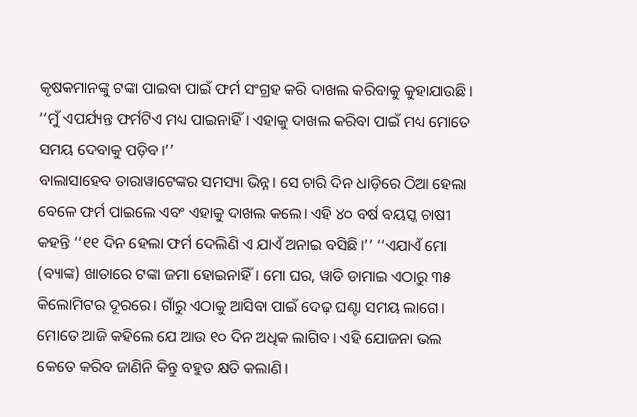କୃଷକମାନଙ୍କୁ ଟଙ୍କା ପାଇବା ପାଇଁ ଫର୍ମ ସଂଗ୍ରହ କରି ଦାଖଲ କରିବାକୁ କୁହାଯାଉଛି। ‘‘ମୁଁ ଏପର୍ଯ୍ୟନ୍ତ ଫର୍ମଟିଏ ମଧ୍ୟ ପାଇନାହିଁ। ଏହାକୁ ଦାଖଲ କରିବା ପାଇଁ ମଧ୍ୟ ମୋତେ ସମୟ ଦେବାକୁ ପଡ଼ିବ।’’
ବାଲାସାହେବ ତାରାୱାଟେଙ୍କର ସମସ୍ୟା ଭିନ୍ନ। ସେ ଚାରି ଦିନ ଧାଡ଼ିରେ ଠିଆ ହେଲା ବେଳେ ଫର୍ମ ପାଇଲେ ଏବଂ ଏହାକୁ ଦାଖଲ କଲେ। ଏହି ୪୦ ବର୍ଷ ବୟସ୍କ ଚାଷୀ କହନ୍ତି ‘‘୧୧ ଦିନ ହେଲା ଫର୍ମ ଦେଲିଣି ଏ ଯାଏଁ ଅନାଇ ବସିଛି।’’ ‘‘ଏଯାଏଁ ମୋ (ବ୍ୟାଙ୍କ) ଖାତାରେ ଟଙ୍କା ଜମା ହୋଇନାହିଁ। ମୋ ଘର, ୱାଡି ଡାମାଇ ଏଠାରୁ ୩୫ କିଲୋମିଟର ଦୂରରେ। ଗାଁରୁ ଏଠାକୁ ଆସିବା ପାଇଁ ଦେଢ଼ ଘଣ୍ଟା ସମୟ ଲାଗେ। ମୋତେ ଆଜି କହିଲେ ଯେ ଆଉ ୧୦ ଦିନ ଅଧିକ ଲାଗିବ। ଏହି ଯୋଜନା ଭଲ କେତେ କରିବ ଜାଣିନି କିନ୍ତୁ ବହୁତ କ୍ଷତି କଲାଣି।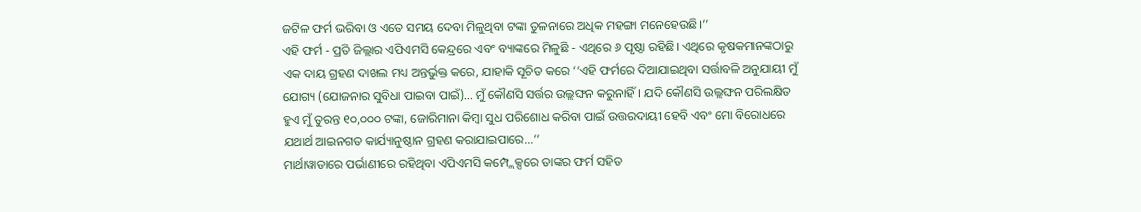ଜଟିଳ ଫର୍ମ ଭରିବା ଓ ଏତେ ସମୟ ଦେବା ମିଳୁଥିବା ଟଙ୍କା ତୁଳନାରେ ଅଧିକ ମହଙ୍ଗା ମନେହେଉଛି।’’
ଏହି ଫର୍ମ - ପ୍ରତି ଜିଲ୍ଲାର ଏପିଏମସି କେନ୍ଦ୍ରରେ ଏବଂ ବ୍ୟାଙ୍କରେ ମିଳୁଛି - ଏଥିରେ ୬ ପୃଷ୍ଠା ରହିଛି। ଏଥିରେ କୃଷକମାନଙ୍କଠାରୁ ଏକ ଦାୟ ଗ୍ରହଣ ଦାଖଲ ମଧ୍ୟ ଅନ୍ତର୍ଭୁକ୍ତ କରେ, ଯାହାକି ସୂଚିତ କରେ ‘‘ଏହି ଫର୍ମରେ ଦିଆଯାଇଥିବା ସର୍ତ୍ତାବଳି ଅନୁଯାୟୀ ମୁଁ ଯୋଗ୍ୟ (ଯୋଜନାର ସୁବିଧା ପାଇବା ପାଇଁ)... ମୁଁ କୌଣସି ସର୍ତ୍ତର ଉଲ୍ଲଙ୍ଘନ କରୁନାହିଁ। ଯଦି କୌଣସି ଉଲ୍ଲଙ୍ଘନ ପରିଲକ୍ଷିତ ହୁଏ ମୁଁ ତୁରନ୍ତ ୧୦,୦୦୦ ଟଙ୍କା, ଜୋରିମାନା କିମ୍ବା ସୁଧ ପରିଶୋଧ କରିବା ପାଇଁ ଉତ୍ତରଦାୟୀ ହେବି ଏବଂ ମୋ ବିରୋଧରେ ଯଥାର୍ଥ ଆଇନଗତ କାର୍ଯ୍ୟାନୁଷ୍ଠାନ ଗ୍ରହଣ କରାଯାଇପାରେ...’’
ମାର୍ଥାୱାଡାରେ ପର୍ଭାଣୀରେ ରହିଥିବା ଏପିଏମସି କମ୍ପ୍ଲେକ୍ସରେ ତାଙ୍କର ଫର୍ମ ସହିତ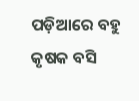ପଡ଼ିଆରେ ବହୁ କୃଷକ ବସି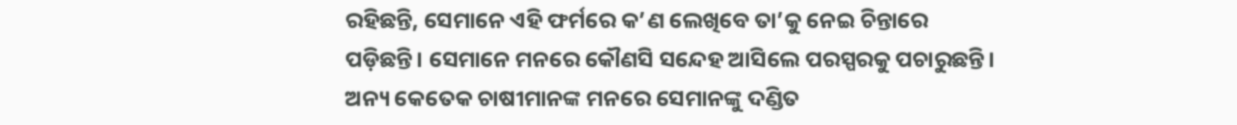ରହିଛନ୍ତି, ସେମାନେ ଏହି ଫର୍ମରେ କ’ଣ ଲେଖିବେ ତା’କୁ ନେଇ ଚିନ୍ତାରେ ପଡ଼ିଛନ୍ତି। ସେମାନେ ମନରେ କୌଣସି ସନ୍ଦେହ ଆସିଲେ ପରସ୍ପରକୁ ପଚାରୁଛନ୍ତି। ଅନ୍ୟ କେତେକ ଚାଷୀମାନଙ୍କ ମନରେ ସେମାନଙ୍କୁ ଦଣ୍ଡିତ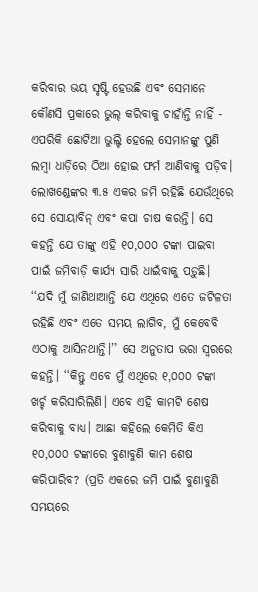କରିବାର ଭୟ ସୃଷ୍ଟି ହେଉଛି ଏବଂ ସେମାନେ କୌଣସି ପ୍ରକାରେ ଭୁଲ୍ କରିବାକୁ ଚାହାଁନ୍ତି ନାହିଁ - ଏପରିକି ଛୋଟିଆ ଭୁଲ୍ଟି ହେଲେ ସେମାନଙ୍କୁ ପୁଣି ଲମ୍ବା ଧାଡ଼ିରେ ଠିଆ ହୋଇ ଫର୍ମ ଆଣିବାକୁ ପଡ଼ିବ।
ଲୋଖଣ୍ଡେଙ୍କର ୩.୫ ଏକର ଜମି ରହିଛି ଯେଉଁଥିରେ ସେ ସୋୟାବିନ୍ ଏବଂ କପା ଚାଷ କରନ୍ତି। ସେ କହନ୍ତି ଯେ ତାଙ୍କୁ ଏହି ୧୦,୦୦୦ ଟଙ୍କା ପାଇବା ପାଇଁ ଜମିବାଡ଼ି କାର୍ଯ୍ୟ ସାରି ଧାଇଁବାକୁ ପଡ଼ୁଛି। ‘‘ଯଦି ମୁଁ ଜାଣିଥାଆନ୍ତି ଯେ ଏଥିରେ ଏତେ ଜଟିଳତା ରହିଛି ଏବଂ ଏତେ ସମୟ ଲାଗିବ, ମୁଁ କେବେବି ଏଠାକୁ ଆସିନଥାନ୍ତି।’’ ସେ ଅନୁତାପ ଭରା ସ୍ୱରରେ କହନ୍ତି। ‘‘କିନ୍ତୁ ଏବେ ମୁଁ ଏଥିରେ ୧,୦୦୦ ଟଙ୍କା ଖର୍ଚ୍ଚ କରିସାରିଲିଣି। ଏବେ ଏହି କାମଟି ଶେଷ କରିବାକୁ ବାଧ୍ୟ। ଆଛା କହିଲେ କେମିତି କିଏ ୧୦,୦୦୦ ଟଙ୍କାରେ ବୁଣାବୁଣି କାମ ଶେଷ କରିପାରିବ? (ପ୍ରତି ଏକରେ ଜମି ପାଇଁ ବୁଣାବୁଣି ସମୟରେ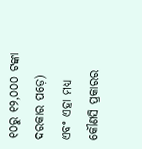୧୦ରୁ ୧୨,୦୦୦ ଟଙ୍କା ଦରକାର ପଡ଼େ) ଏବଂ ଏହା ମଧ୍ୟ କୌଣସି ପ୍ରକାରର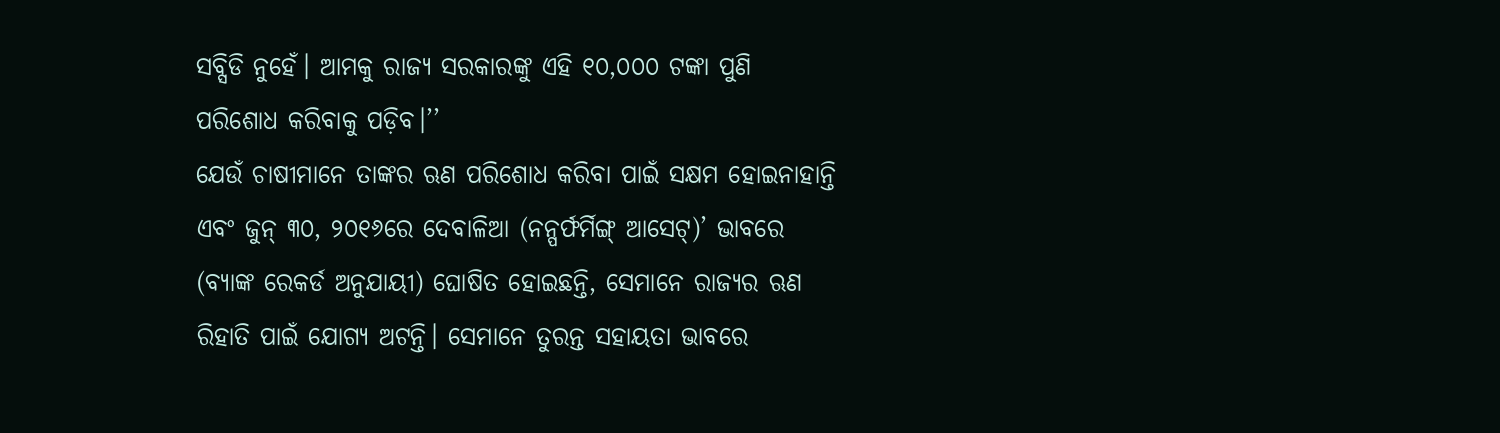ସବ୍ସିଡି ନୁହେଁ। ଆମକୁ ରାଜ୍ୟ ସରକାରଙ୍କୁ ଏହି ୧୦,୦୦୦ ଟଙ୍କା ପୁଣି ପରିଶୋଧ କରିବାକୁ ପଡ଼ିବ।’’
ଯେଉଁ ଚାଷୀମାନେ ତାଙ୍କର ଋଣ ପରିଶୋଧ କରିବା ପାଇଁ ସକ୍ଷମ ହୋଇନାହାନ୍ତି ଏବଂ ଜୁନ୍ ୩୦, ୨୦୧୬ରେ ଦେବାଳିଆ (ନନ୍ପର୍ଫର୍ମିଙ୍ଗ୍ ଆସେଟ୍)’ ଭାବରେ (ବ୍ୟାଙ୍କ ରେକର୍ଡ ଅନୁଯାୟୀ) ଘୋଷିତ ହୋଇଛନ୍ତି, ସେମାନେ ରାଜ୍ୟର ଋଣ ରିହାତି ପାଇଁ ଯୋଗ୍ୟ ଅଟନ୍ତି। ସେମାନେ ତୁରନ୍ତ ସହାୟତା ଭାବରେ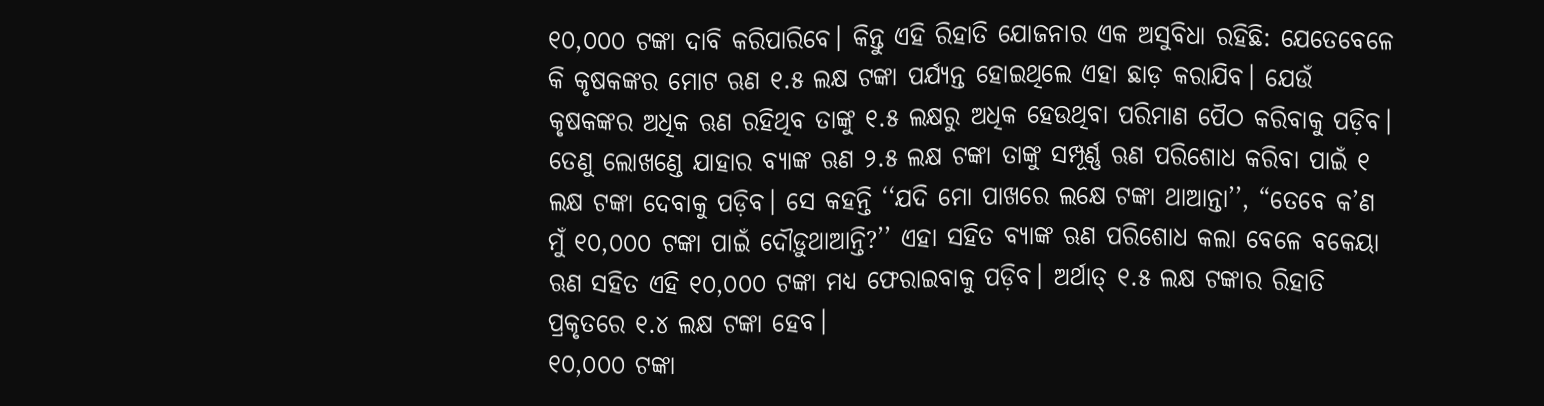୧୦,୦୦୦ ଟଙ୍କା ଦାବି କରିପାରିବେ। କିନ୍ତୁ ଏହି ରିହାତି ଯୋଜନାର ଏକ ଅସୁବିଧା ରହିଛି: ଯେତେବେଳେ କି କୃଷକଙ୍କର ମୋଟ ଋଣ ୧.୫ ଲକ୍ଷ ଟଙ୍କା ପର୍ଯ୍ୟନ୍ତ ହୋଇଥିଲେ ଏହା ଛାଡ଼ କରାଯିବ। ଯେଉଁ କୃଷକଙ୍କର ଅଧିକ ଋଣ ରହିଥିବ ତାଙ୍କୁ ୧.୫ ଲକ୍ଷରୁ ଅଧିକ ହେଉଥିବା ପରିମାଣ ପୈଠ କରିବାକୁ ପଡ଼ିବ।
ତେଣୁ ଲୋଖଣ୍ଡେ ଯାହାର ବ୍ୟାଙ୍କ ଋଣ ୨.୫ ଲକ୍ଷ ଟଙ୍କା ତାଙ୍କୁ ସମ୍ପୂର୍ଣ୍ଣ ଋଣ ପରିଶୋଧ କରିବା ପାଇଁ ୧ ଲକ୍ଷ ଟଙ୍କା ଦେବାକୁ ପଡ଼ିବ। ସେ କହନ୍ତି ‘‘ଯଦି ମୋ ପାଖରେ ଲକ୍ଷେ ଟଙ୍କା ଥାଆନ୍ତା’’, “ତେବେ କ’ଣ ମୁଁ ୧୦,୦୦୦ ଟଙ୍କା ପାଇଁ ଦୌଡ଼ୁଥାଆନ୍ତି?’’ ଏହା ସହିତ ବ୍ୟାଙ୍କ ଋଣ ପରିଶୋଧ କଲା ବେଳେ ବକେୟା ଋଣ ସହିତ ଏହି ୧୦,୦୦୦ ଟଙ୍କା ମଧ୍ୟ ଫେରାଇବାକୁ ପଡ଼ିବ। ଅର୍ଥାତ୍ ୧.୫ ଲକ୍ଷ ଟଙ୍କାର ରିହାତି ପ୍ରକୃତରେ ୧.୪ ଲକ୍ଷ ଟଙ୍କା ହେବ।
୧୦,୦୦୦ ଟଙ୍କା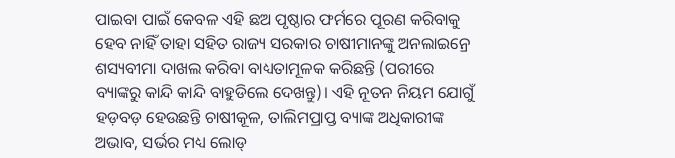ପାଇବା ପାଇଁ କେବଳ ଏହି ଛଅ ପୃଷ୍ଠାର ଫର୍ମରେ ପୂରଣ କରିବାକୁ ହେବ ନାହିଁ ତାହା ସହିତ ରାଜ୍ୟ ସରକାର ଚାଷୀମାନଙ୍କୁ ଅନଲାଇନ୍ରେ ଶସ୍ୟବୀମା ଦାଖଲ କରିବା ବାଧ୍ୟତାମୂଳକ କରିଛନ୍ତି (ପରୀରେ ବ୍ୟାଙ୍କରୁ କାନ୍ଦି କାନ୍ଦି ବାହୁଡିଲେ ଦେଖନ୍ତୁ)। ଏହି ନୂତନ ନିୟମ ଯୋଗୁଁ ହଡ଼ବଡ଼ ହେଉଛନ୍ତି ଚାଷୀକୂଳ, ତାଲିମପ୍ରାପ୍ତ ବ୍ୟାଙ୍କ ଅଧିକାରୀଙ୍କ ଅଭାବ, ସର୍ଭର ମଧ୍ୟ ଲୋଡ୍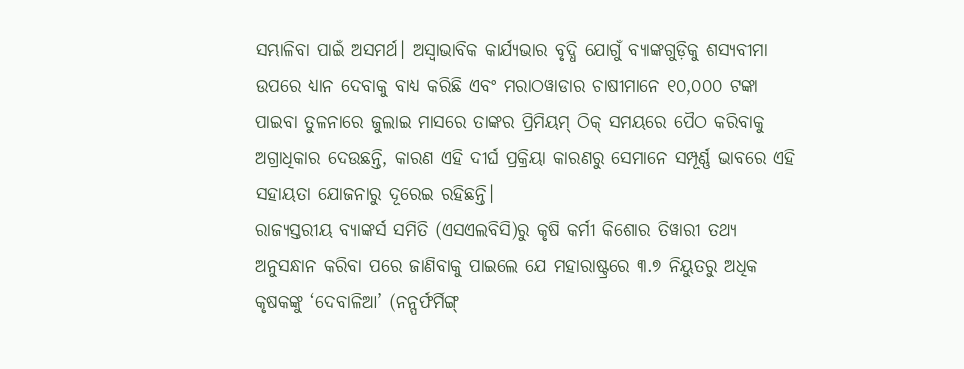ସମ୍ଭାଳିବା ପାଇଁ ଅସମର୍ଥ। ଅସ୍ୱାଭାବିକ କାର୍ଯ୍ୟଭାର ବୃଦ୍ଧି ଯୋଗୁଁ ବ୍ୟାଙ୍କଗୁଡ଼ିକୁ ଶସ୍ୟବୀମା ଉପରେ ଧ୍ୟାନ ଦେବାକୁ ବାଧ୍ୟ କରିଛି ଏବଂ ମରାଠୱାଡାର ଚାଷୀମାନେ ୧୦,୦୦୦ ଟଙ୍କା ପାଇବା ତୁଳନାରେ ଜୁଲାଇ ମାସରେ ତାଙ୍କର ପ୍ରିମିୟମ୍ ଠିକ୍ ସମୟରେ ପୈଠ କରିବାକୁ ଅଗ୍ରାଧିକାର ଦେଉଛନ୍ତି, କାରଣ ଏହି ଦୀର୍ଘ ପ୍ରକ୍ରିୟା କାରଣରୁ ସେମାନେ ସମ୍ପୂର୍ଣ୍ଣ ଭାବରେ ଏହି ସହାୟତା ଯୋଜନାରୁ ଦୂରେଇ ରହିଛନ୍ତି।
ରାଜ୍ୟସ୍ତରୀୟ ବ୍ୟାଙ୍କର୍ସ ସମିତି (ଏସଏଲବିସି)ରୁ କୃଷି କର୍ମୀ କିଶୋର ତିୱାରୀ ତଥ୍ୟ ଅନୁସନ୍ଧାନ କରିବା ପରେ ଜାଣିବାକୁ ପାଇଲେ ଯେ ମହାରାଷ୍ଟ୍ରରେ ୩.୭ ନିୟୁତରୁ ଅଧିକ କୃଷକଙ୍କୁ ‘ଦେବାଳିଆ’ (ନନ୍ପର୍ଫର୍ମିଙ୍ଗ୍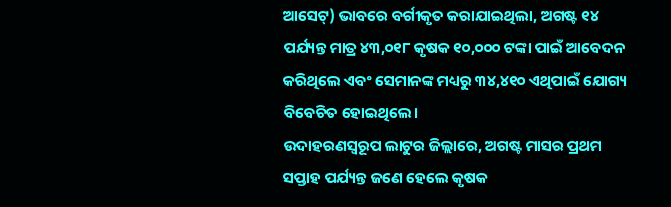ଆସେଟ୍) ଭାବରେ ବର୍ଗୀକୃତ କରାଯାଇଥିଲା, ଅଗଷ୍ଟ ୧୪ ପର୍ଯ୍ୟନ୍ତ ମାତ୍ର ୪୩,୦୧୮ କୃଷକ ୧୦,୦୦୦ ଟଙ୍କା ପାଇଁ ଆବେଦନ କରିଥିଲେ ଏବଂ ସେମାନଙ୍କ ମଧ୍ୟରୁ ୩୪,୪୧୦ ଏଥିପାଇଁ ଯୋଗ୍ୟ ବିବେଚିତ ହୋଇଥିଲେ।
ଉଦାହରଣସ୍ୱରୂପ ଲାଟୁର ଜିଲ୍ଲାରେ, ଅଗଷ୍ଟ ମାସର ପ୍ରଥମ ସପ୍ତାହ ପର୍ଯ୍ୟନ୍ତ ଜଣେ ହେଲେ କୃଷକ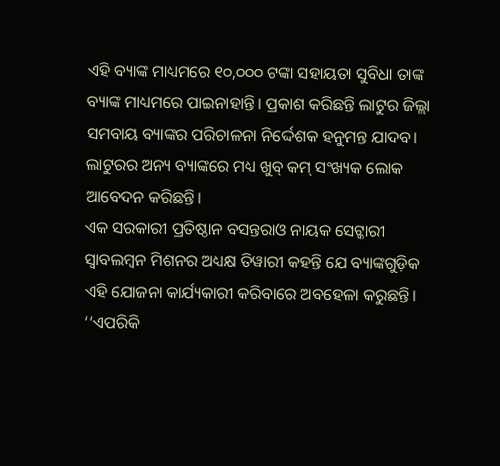ଏହି ବ୍ୟାଙ୍କ ମାଧ୍ୟମରେ ୧୦,୦୦୦ ଟଙ୍କା ସହାୟତା ସୁବିଧା ତାଙ୍କ ବ୍ୟାଙ୍କ ମାଧ୍ୟମରେ ପାଇନାହାନ୍ତି। ପ୍ରକାଶ କରିଛନ୍ତି ଲାଟୁର ଜିଲ୍ଲା ସମବାୟ ବ୍ୟାଙ୍କର ପରିଚାଳନା ନିର୍ଦ୍ଦେଶକ ହନୁମନ୍ତ ଯାଦବ। ଲାଟୁରର ଅନ୍ୟ ବ୍ୟାଙ୍କରେ ମଧ୍ୟ ଖୁବ୍ କମ୍ ସଂଖ୍ୟକ ଲୋକ ଆବେଦନ କରିଛନ୍ତି।
ଏକ ସରକାରୀ ପ୍ରତିଷ୍ଠାନ ବସନ୍ତରାଓ ନାୟକ ସେଟ୍କାରୀ ସ୍ୱାବଲମ୍ବନ ମିଶନର ଅଧ୍ୟକ୍ଷ ତିୱାରୀ କହନ୍ତି ଯେ ବ୍ୟାଙ୍କଗୁଡ଼ିକ ଏହି ଯୋଜନା କାର୍ଯ୍ୟକାରୀ କରିବାରେ ଅବହେଳା କରୁଛନ୍ତି। ‘‘ଏପରିକି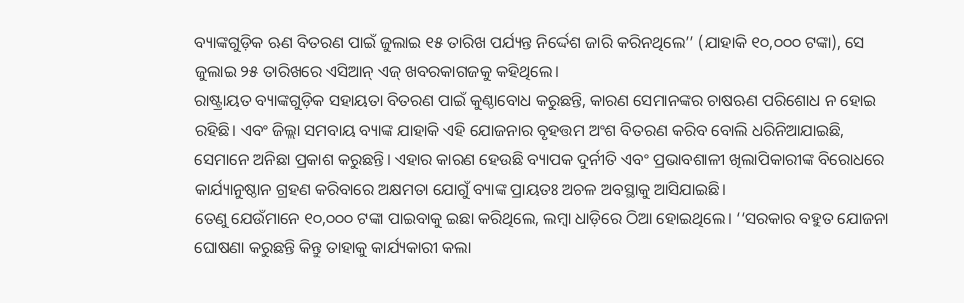ବ୍ୟାଙ୍କଗୁଡ଼ିକ ଋଣ ବିତରଣ ପାଇଁ ଜୁଲାଇ ୧୫ ତାରିଖ ପର୍ଯ୍ୟନ୍ତ ନିର୍ଦ୍ଦେଶ ଜାରି କରିନଥିଲେ’’ (ଯାହାକି ୧୦,୦୦୦ ଟଙ୍କା), ସେ ଜୁଲାଇ ୨୫ ତାରିଖରେ ଏସିଆନ୍ ଏଜ୍ ଖବରକାଗଜକୁ କହିଥିଲେ।
ରାଷ୍ଟ୍ରାୟତ ବ୍ୟାଙ୍କଗୁଡ଼ିକ ସହାୟତା ବିତରଣ ପାଇଁ କୁଣ୍ଠାବୋଧ କରୁଛନ୍ତି, କାରଣ ସେମାନଙ୍କର ଚାଷଋଣ ପରିଶୋଧ ନ ହୋଇ ରହିଛି। ଏବଂ ଜିଲ୍ଲା ସମବାୟ ବ୍ୟାଙ୍କ ଯାହାକି ଏହି ଯୋଜନାର ବୃହତ୍ତମ ଅଂଶ ବିତରଣ କରିବ ବୋଲି ଧରିନିଆଯାଇଛି, ସେମାନେ ଅନିଛା ପ୍ରକାଶ କରୁଛନ୍ତି। ଏହାର କାରଣ ହେଉଛି ବ୍ୟାପକ ଦୁର୍ନୀତି ଏବଂ ପ୍ରଭାବଶାଳୀ ଖିଲାପିକାରୀଙ୍କ ବିରୋଧରେ କାର୍ଯ୍ୟାନୁଷ୍ଠାନ ଗ୍ରହଣ କରିବାରେ ଅକ୍ଷମତା ଯୋଗୁଁ ବ୍ୟାଙ୍କ ପ୍ରାୟତଃ ଅଚଳ ଅବସ୍ଥାକୁ ଆସିଯାଇଛି।
ତେଣୁ ଯେଉଁମାନେ ୧୦,୦୦୦ ଟଙ୍କା ପାଇବାକୁ ଇଛା କରିଥିଲେ, ଲମ୍ବା ଧାଡ଼ିରେ ଠିଆ ହୋଇଥିଲେ। ‘‘ସରକାର ବହୁତ ଯୋଜନା ଘୋଷଣା କରୁଛନ୍ତି କିନ୍ତୁ ତାହାକୁ କାର୍ଯ୍ୟକାରୀ କଲା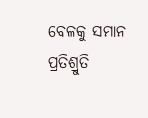ବେଳକୁ ସମାନ ପ୍ରତିଶ୍ରୁତି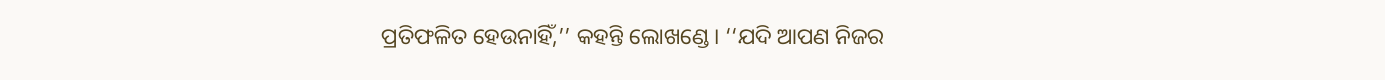ପ୍ରତିଫଳିତ ହେଉନାହିଁ,’’ କହନ୍ତି ଲୋଖଣ୍ଡେ। ‘‘ଯଦି ଆପଣ ନିଜର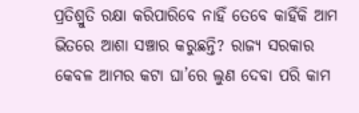ପ୍ରତିଶ୍ରୁତି ରକ୍ଷା କରିପାରିବେ ନାହିଁ ତେବେ କାହିଁକି ଆମ ଭିତରେ ଆଶା ସଞ୍ଚାର କରୁଛନ୍ତି? ରାଜ୍ୟ ସରକାର କେବଳ ଆମର କଟା ଘା’ରେ ଲୁଣ ଦେବା ପରି କାମ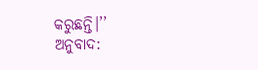କରୁଛନ୍ତି।’’
ଅନୁବାଦ: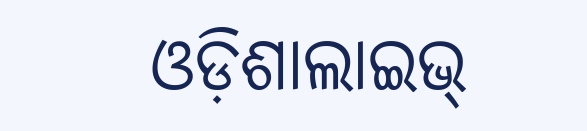ଓଡ଼ିଶାଲାଇଭ୍